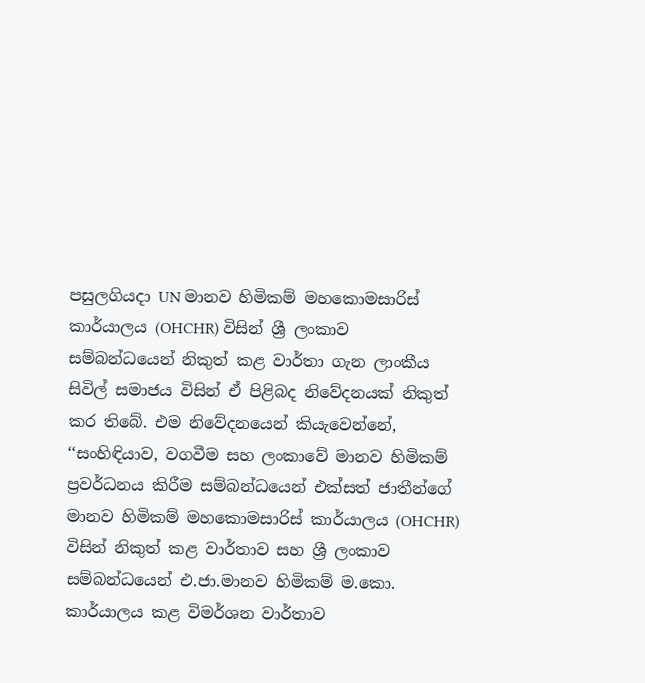පසුලගියදා UN මානව හිමිකම් මහකොමසාරිස් කාර්යාලය (OHCHR) විසින් ශ්‍රී ලංකාව සම්බන්ධයෙන් නිකුත් කළ වාර්තා ගැන ලාංකීය සිවිල් සමාජය විසින් ඒ පිළිබද නිවේදනයක් නිකුත් කර තිබේ. එම නිවේදනයෙන් කියැවෙන්නේ, ‘‘සංහිඳියාව, වගවීම සහ ලංකාවේ මානව හිමිකම් ප්‍රවර්ධනය කිරීම සම්බන්ධයෙන් එක්සත් ජාතීන්ගේ මානව හිමිකම් මහකොමසාරිස් කාර්යාලය (OHCHR) විසින් නිකුත් කළ වාර්තාව සහ ශ්‍රී ලංකාව සම්බන්ධයෙන් එ.ජා.මානව හිමිකම් ම.කො. කාර්යාලය කළ විමර්ශන වාර්තාව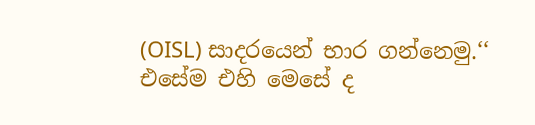(OISL) සාදරයෙන් භාර ගන්නෙමු.‘‘ එසේම එහි මෙසේ ද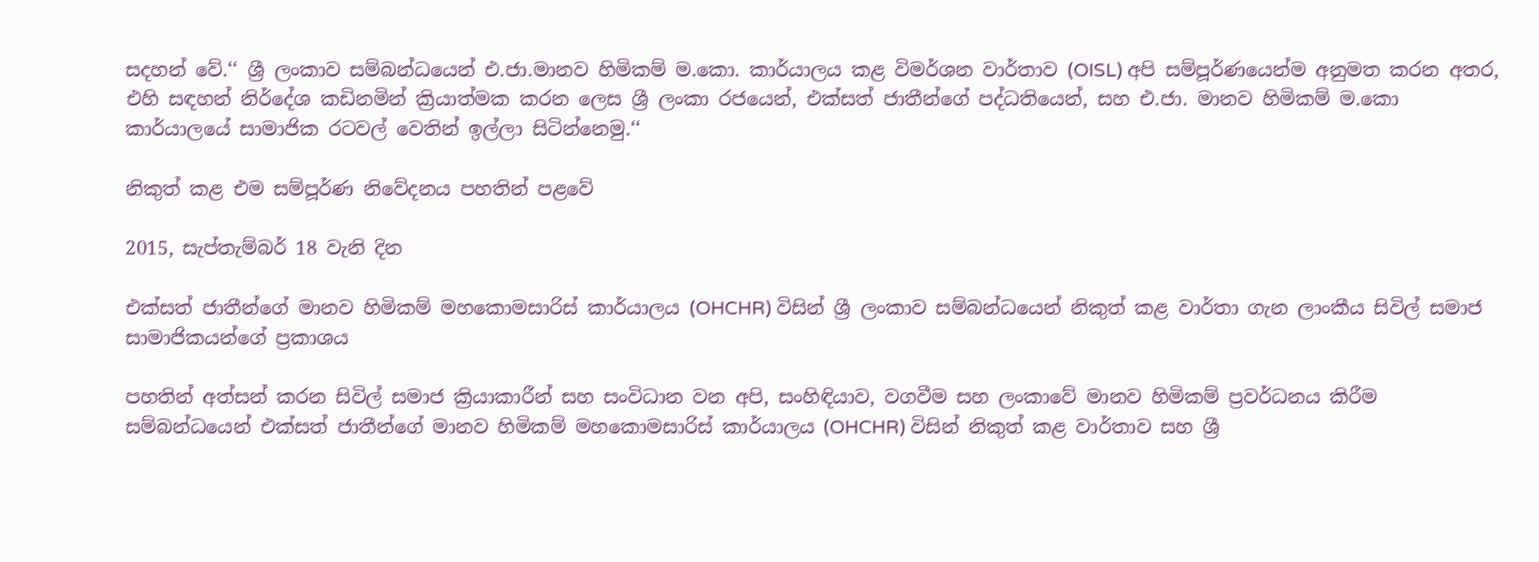සදහන් වේ.‘‘ ශ්‍රී ලංකාව සම්බන්ධයෙන් එ.ජා.මානව හිමිකම් ම.කො. කාර්යාලය කළ විමර්ශන වාර්තාව (OISL) අපි සම්පූර්ණයෙන්ම අනුමත කරන අතර, එහි සඳහන් නිර්දේශ කඩිනමින් ක්‍රියාත්මක කරන ලෙස ශ්‍රී ලංකා රජයෙන්, එක්සත් ජාතීන්ගේ පද්ධතියෙන්, සහ එ.ජා. මානව හිමිකම් ම.කො කාර්යාලයේ සාමාජික රටවල් වෙතින් ඉල්ලා සිටින්නෙමු.‘‘

නිකුත් කළ එම සම්පූර්ණ නිවේදනය පහතින් පළවේ

2015, සැප්තැම්බර් 18 වැනි දින

එක්සත් ජාතීන්ගේ මානව හිමිකම් මහකොමසාරිස් කාර්යාලය (OHCHR) විසින් ශ්‍රී ලංකාව සම්බන්ධයෙන් නිකුත් කළ වාර්තා ගැන ලාංකීය සිවිල් සමාජ සාමාජිකයන්ගේ ප්‍රකාශය

පහතින් අත්සන් කරන සිවිල් සමාජ ක්‍රියාකාරීන් සහ සංවිධාන වන අපි, සංහිඳියාව, වගවීම සහ ලංකාවේ මානව හිමිකම් ප්‍රවර්ධනය කිරීම සම්බන්ධයෙන් එක්සත් ජාතීන්ගේ මානව හිමිකම් මහකොමසාරිස් කාර්යාලය (OHCHR) විසින් නිකුත් කළ වාර්තාව සහ ශ්‍රී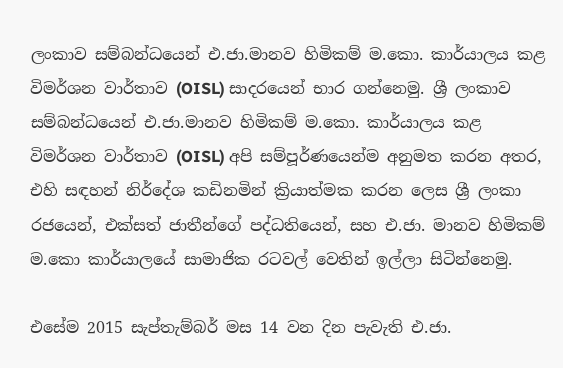ලංකාව සම්බන්ධයෙන් එ.ජා.මානව හිමිකම් ම.කො. කාර්යාලය කළ විමර්ශන වාර්තාව (OISL) සාදරයෙන් භාර ගන්නෙමු. ශ්‍රී ලංකාව සම්බන්ධයෙන් එ.ජා.මානව හිමිකම් ම.කො. කාර්යාලය කළ විමර්ශන වාර්තාව (OISL) අපි සම්පූර්ණයෙන්ම අනුමත කරන අතර, එහි සඳහන් නිර්දේශ කඩිනමින් ක්‍රියාත්මක කරන ලෙස ශ්‍රී ලංකා රජයෙන්, එක්සත් ජාතීන්ගේ පද්ධතියෙන්, සහ එ.ජා. මානව හිමිකම් ම.කො කාර්යාලයේ සාමාජික රටවල් වෙතින් ඉල්ලා සිටින්නෙමු.

එසේම 2015 සැප්තැම්බර් මස 14 වන දින පැවැති එ.ජා.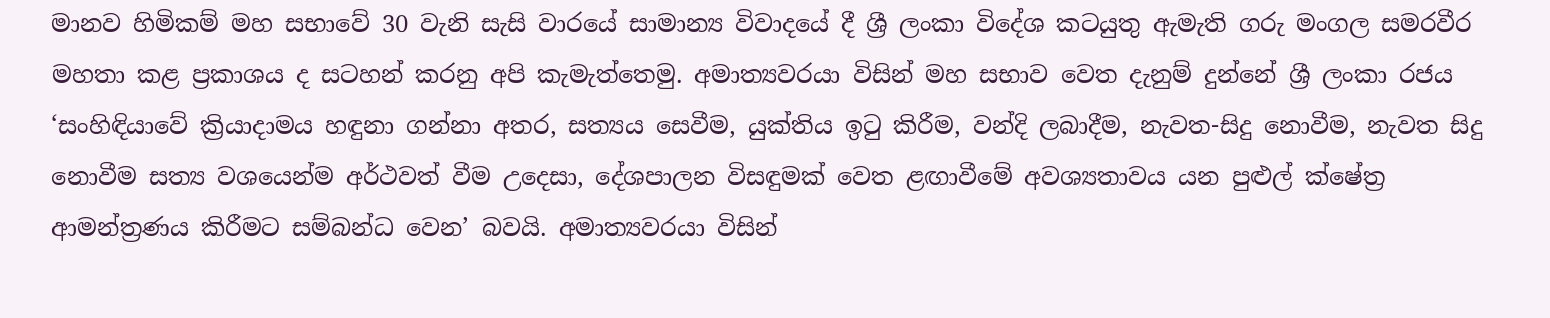මානව හිමිකම් මහ සභාවේ 30 වැනි සැසි වාරයේ සාමාන්‍ය විවාදයේ දී ශ්‍රී ලංකා විදේශ කටයුතු ඇමැති ගරු මංගල සමරවීර මහතා කළ ප්‍රකාශය ද සටහන් කරනු අපි කැමැත්තෙමු. අමාත්‍යවරයා විසින් මහ සභාව වෙත දැනුම් දුන්නේ ශ්‍රී ලංකා රජය ‘සංහිඳියාවේ ක්‍රියාදාමය හඳුනා ගන්නා අතර, සත්‍යය සෙවීම, යුක්තිය ඉටු කිරීම, වන්දි ලබාදීම, නැවත-සිදු නොවීම, නැවත සිදු නොවීම සත්‍ය වශයෙන්ම අර්ථවත් වීම උදෙසා, දේශපාලන විසඳුමක් වෙත ළඟාවීමේ අවශ්‍යතාවය යන පුළුල් ක්ෂේත්‍ර ආමන්ත්‍රණය කිරීමට සම්බන්ධ වෙන’ බවයි. අමාත්‍යවරයා විසින්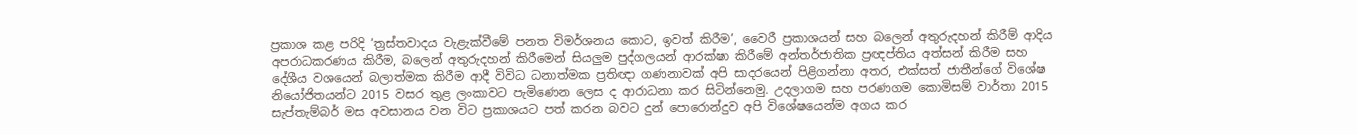ප්‍රකාශ කළ පරිදි ‘ත්‍රස්තවාදය වැළැක්වීමේ පනත විමර්ශනය ‍කොට, ඉවත් කිරීම’, වෛරී ප්‍රකාශයන් සහ බලෙන් අතුරුදහන් කිරීම් ආදිය අපරාධකරණය කිරීම, බලෙන් අතුරුදහන් කිරීමෙන් සියලුම පුද්ගලයන් ආරක්ෂා කිරීමේ අන්තර්ජාතික ප්‍රඥප්තිය අත්සන් කිරීම සහ දේශීය වශයෙන් බලාත්මක කිරීම ආදී විවිධ ධනාත්මක ප්‍රතිඥා ගණනාවක් අපි සාදරයෙන් පිළිගන්නා අතර, එක්සත් ජාතීන්ගේ විශේෂ නියෝජිතයන්ට 2015 වසර තුළ ලංකාවට පැමිණෙන ලෙස ද ආරාධනා කර සිටින්නෙමු. උදලාගම සහ පරණගම කොමිසම් වාර්තා 2015 සැප්තැම්බර් මස අවසානය වන විට ප්‍රකාශයට පත් කරන බවට දුන් පොරොන්දුව අපි විශේෂයෙන්ම අගය කර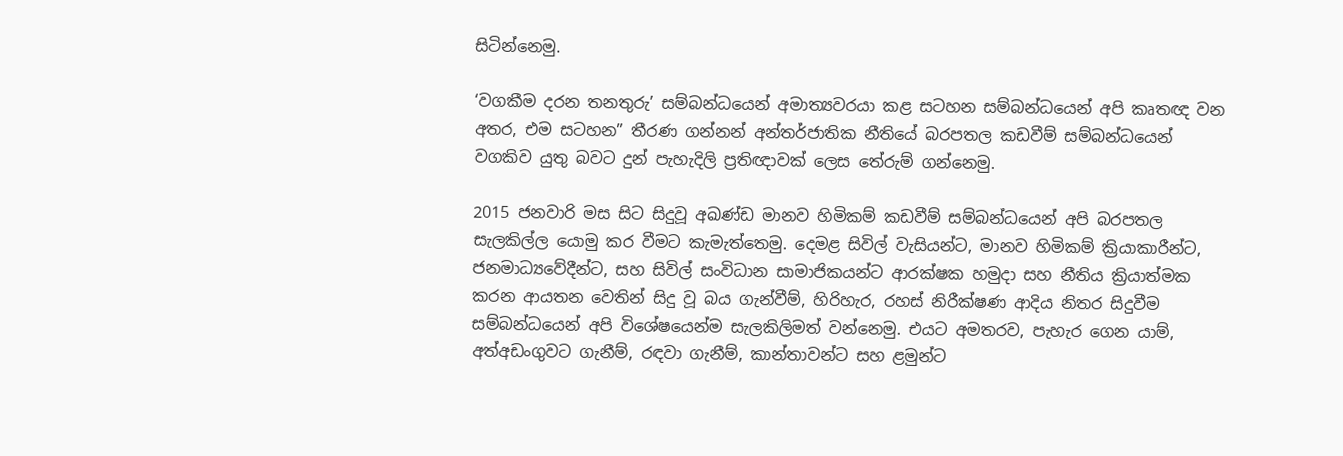සිටින්නෙමු.

‘වගකීම දරන තනතුරු’ සම්බන්ධයෙන් අමාත්‍යවරයා කළ සටහන සම්බන්ධයෙන් අපි කෘතඥ වන අතර, එම සටහන” තීරණ ගන්නන් අන්තර්ජාතික නීතියේ බරපතල කඩවීම් සම්බන්ධයෙන් වගකිව යුතු බවට දුන් පැහැදිලි ප්‍රතිඥාවක් ලෙස තේරුම් ගන්නෙමු.

2015 ජනවාරි මස සිට සිදුවූ අඛණ්ඩ මානව හිමිකම් කඩවීම් සම්බන්ධයෙන් අපි බරපතල සැලකිල්ල යොමු කර වීමට කැමැත්තෙමු. දෙමළ සිවිල් වැසියන්ට, මානව හිමිකම් ක්‍රියාකාරීන්ට, ජනමාධ්‍යවේදීන්ට, සහ සිවිල් සංවිධාන සාමාජිකයන්ට ආරක්ෂක හමුදා සහ නීතිය ක්‍රියාත්මක කරන ආයතන වෙතින් සිදු වූ බය ගැන්වීම්, හිරිහැර, රහස් නිරීක්ෂණ ආදිය නිතර සිදුවීම සම්බන්ධයෙන් අපි විශේෂයෙන්ම සැලකිලිමත් වන්නෙමු. එයට අමතරව, පැහැර ගෙන යාම්, අත්අඩංගුවට ගැනීම්, රඳවා ගැනීම්, කාන්තාවන්ට සහ ළමුන්ට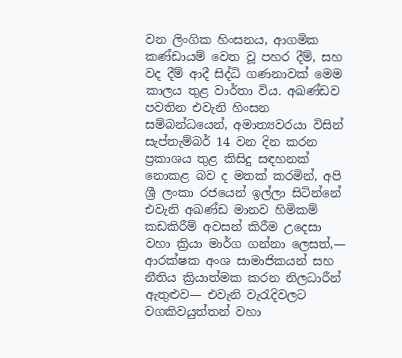වන ලිංගික හිංසනය, ආගමික කණ්ඩායම් වෙත වූ පහර දීම්, සහ වද දීම් ආදී සිද්ධි ගණනාවක් මෙම කාලය තුළ වාර්තා විය. අඛණ්ඩව පවතින එවැනි හිංසන සම්බන්ධයෙන්, අමාත්‍යවරයා විසින් සැප්තැම්බර් 14 වන දින කරන ප්‍රකාශය තුළ කිසිදු සඳහනක් නොකළ බව ද මතක් කරමින්, අපි ශ්‍රී ලංකා රජයෙන් ඉල්ලා සිටින්නේ එවැනි අඛණ්ඩ මානව හිමිකම් කඩකිරීම් අවසන් කිරීම උදෙසා වහා ක්‍රියා මාර්ග ගන්නා ලෙසත්,— ආරක්ෂක අංශ සාමාජිකයන් සහ නීතිය ක්‍රියාත්මක කරන නිලධාරීන් ඇතුළුව— එවැනි වැරැදිවලට වගකිවයුත්තන් වහා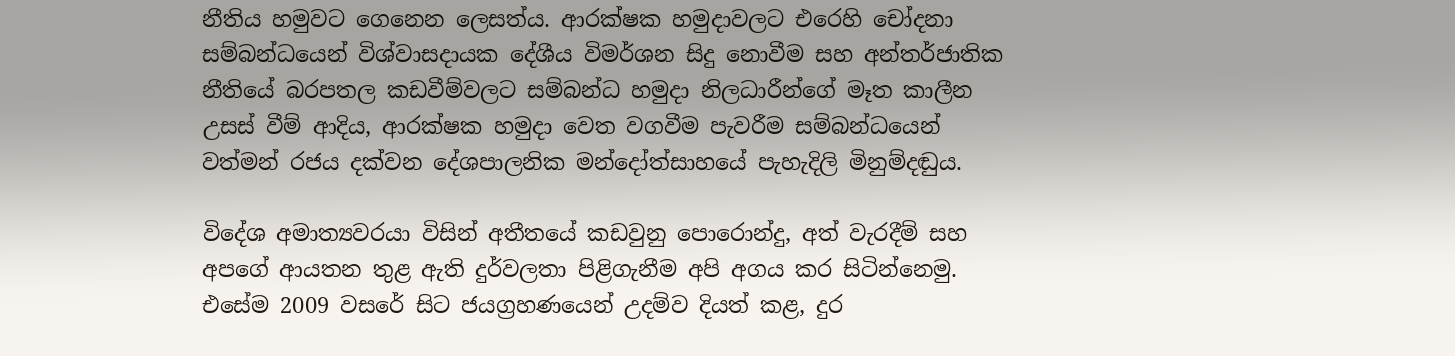නීතිය හමුවට ගෙනෙන ලෙසත්ය. ආරක්ෂක හමුදාවලට එරෙහි චෝදනා සම්බන්ධයෙන් විශ්වාසදායක දේශීය විමර්ශන සිදු නොවීම සහ අන්තර්ජාතික නීතියේ බරපතල කඩවීම්වලට සම්බන්ධ හමුදා නිලධාරීන්ගේ මෑත කාලීන උසස් වීම් ආදිය, ආරක්ෂක හමුදා වෙත වගවීම පැවරීම සම්බන්ධයෙන් වත්මන් රජය දක්වන දේශපාලනික මන්දෝත්සාහයේ පැහැදිලි මිනුම්දඬුය.

විදේශ අමාත්‍යවරයා විසින් අතීතයේ කඩවුනු පොරොන්දු, අත් වැරදීම් සහ අපගේ ආයතන තුළ ඇති දුර්වලතා පිළිගැනීම අපි අගය කර සිටින්නෙමු. එසේම 2009 වසරේ සිට ජයග්‍රහණයෙන් උදම්ව දියත් කළ, දුර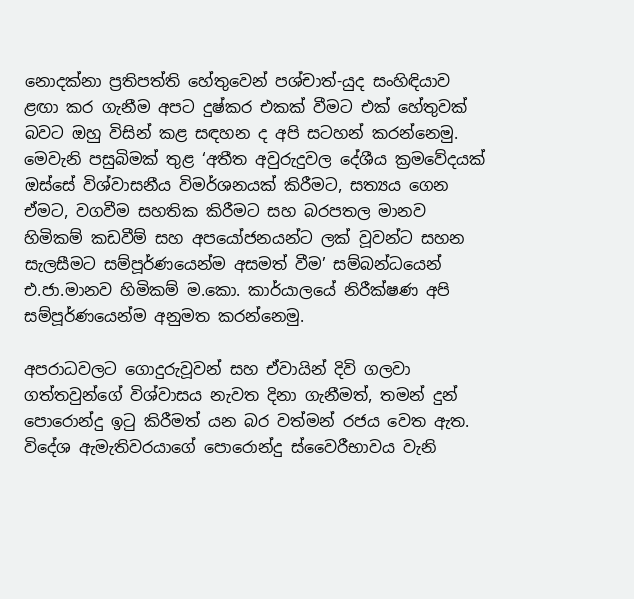නොදක්නා ප්‍රතිපත්ති හේතුවෙන් පශ්චාත්-යුද සංහිඳියාව ළඟා කර ගැනීම අපට දුෂ්කර එකක් වීමට එක් හේතුවක් බවට ඔහු විසින් කළ සඳහන ද අපි සටහන් කරන්නෙමු. මෙවැනි පසුබිමක් තුළ ‘අතීත අවුරුදුවල දේශීය ක්‍රමවේදයක් ඔස්සේ විශ්වාසනීය විමර්ශනයක් කිරීමට, සත්‍යය ගෙන ඒමට, වගවීම සහතික කිරීමට සහ බරපතල මානව හිමිකම් කඩවීම් සහ අපයෝජනයන්ට ලක් වූවන්ට සහන සැලසීමට සම්පූර්ණයෙන්ම අසමත් වීම’ සම්බන්ධයෙන් එ.ජා.මානව හිමිකම් ම.කො. කාර්යාලයේ නිරීක්ෂණ අපි සම්පූර්ණයෙන්ම අනුමත කරන්නෙමු.

අපරාධවලට ගොදුරුවූවන් සහ ඒවායින් දිවි ගලවා ගත්තවුන්ගේ විශ්වාසය නැවත දිනා ගැනීමත්, තමන් දුන් පොරොන්දු ඉටු කිරීමත් යන බර වත්මන් රජය වෙත ඇත. විදේශ ඇමැතිවරයාගේ පොරොන්දු ස්වෛරීභාවය වැනි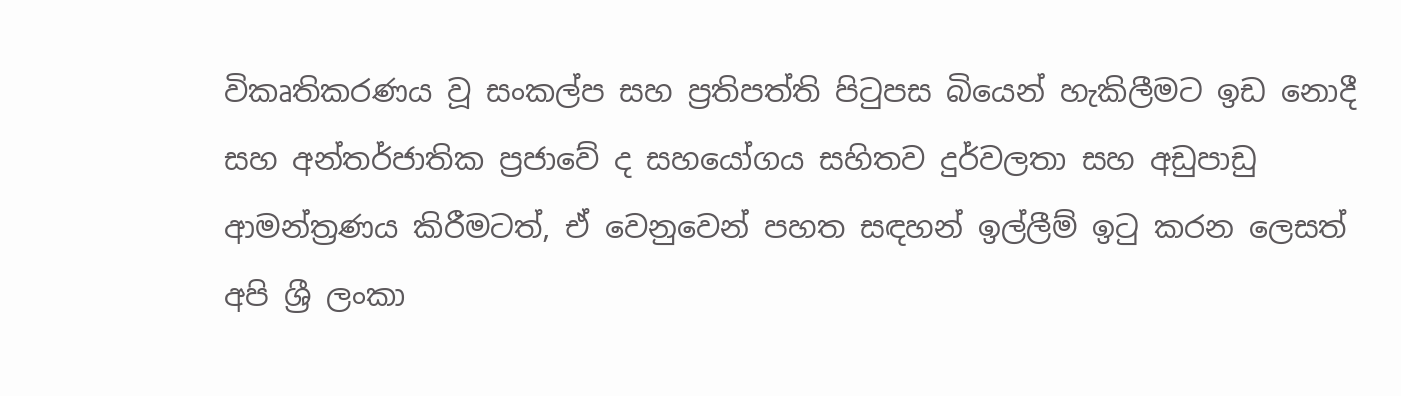විකෘතිකරණය වූ සංකල්ප සහ ප්‍රතිපත්ති පිටුපස බියෙන් හැකිලීමට ඉඩ නොදී සහ අන්තර්ජාතික ප්‍රජාවේ ද සහයෝගය සහිතව දුර්වලතා සහ අඩුපාඩු ආමන්ත්‍රණය කිරීමටත්, ඒ වෙනුවෙන් පහත සඳහන් ඉල්ලීම් ඉටු කරන ලෙසත් අපි ශ්‍රී ලංකා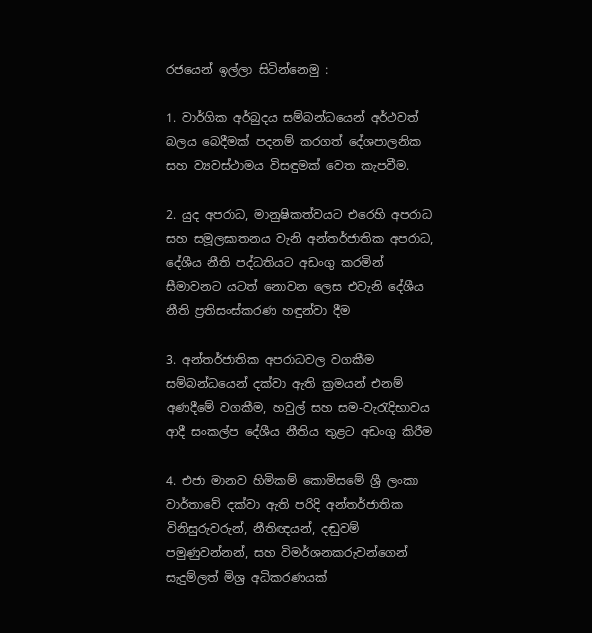රජයෙන් ඉල්ලා සිටින්නෙමු :

1. වාර්ගික අර්බුදය සම්බන්ධයෙන් අර්ථවත් බලය බෙදීමක් පදනම් කරගත් දේශපාලනික සහ ව්‍යවස්ථාමය විසඳුමක් වෙත කැපවීම.

2. යුද අපරාධ, මානුෂිකත්වයට එරෙහි අපරාධ සහ සමූලඝාතනය වැනි අන්තර්ජාතික අපරාධ, දේශීය නීති පද්ධතියට අඩංගු කරමින් සීමාවනට යටත් නොවන ලෙස එවැනි දේශීය නීති ප්‍රතිසංස්කරණ හඳුන්වා දීම

3. අන්තර්ජාතික අපරාධවල වගකීම සම්බන්ධයෙන් දක්වා ඇති ක්‍රමයන් එනම් අණදීමේ වගකීම, හවුල් සහ සම-වැරැදිභාවය ආදී සංකල්ප දේශීය නීතිය තුළට අඩංගු කිරීම

4. එජා මානව හිමිකම් කොමිසමේ ශ්‍රී ලංකා වාර්තාවේ දක්වා ඇති පරිදි අන්තර්ජාතික විනිසුරුවරුන්, නීතිඥයන්, දඬුවම් පමුණුවන්නන්, සහ විමර්ශනකරුවන්ගෙන් සැදුම්ලත් මිශ්‍ර අධිකරණයක්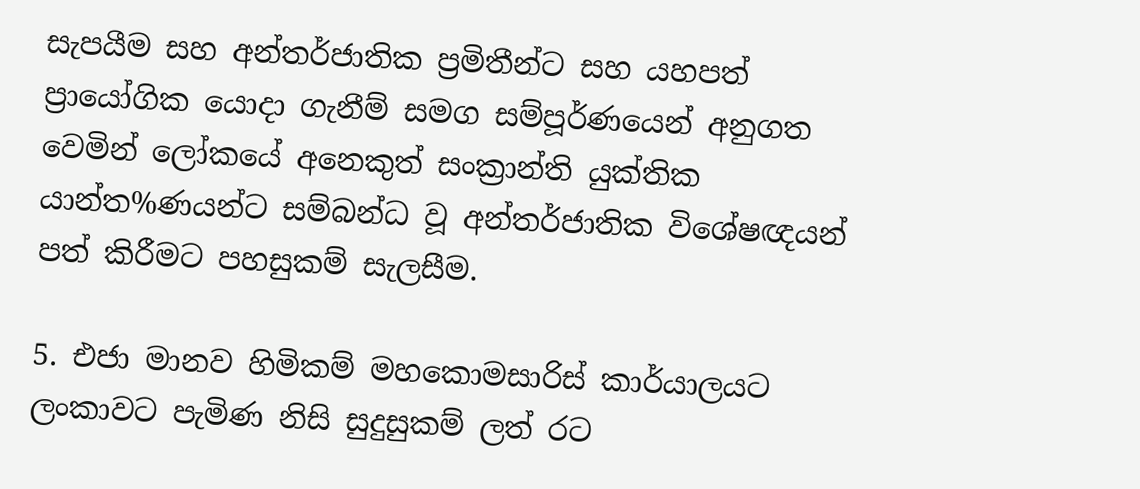සැපයීම සහ අන්තර්ජාතික ප්‍රමිතීන්ට සහ යහපත් ප්‍රායෝගික යොදා ගැනීම් සමග සම්පූර්ණයෙන් අනුගත වෙමින් ලෝකයේ අනෙකුත් සංක්‍රාන්ති යුක්තික යාන්ත%ණයන්ට සම්බන්ධ වූ අන්තර්ජාතික විශේෂඥයන් පත් කිරීමට පහසුකම් සැලසීම.

5. එජා මානව හිමිකම් මහකොමසාරිස් කාර්යාලයට ලංකාවට පැමිණ නිසි සුදුසුකම් ලත් රට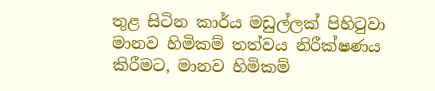තුළ සිටින කාර්ය මඩුල්ලක් පිහිටුවා මානව හිමිකම් තත්වය නිරීක්ෂණය කිරීමට, මානව හිමිකම්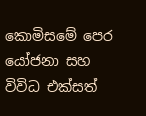කොමිසමේ පෙර යෝජනා සහ විවිධ එක්සත්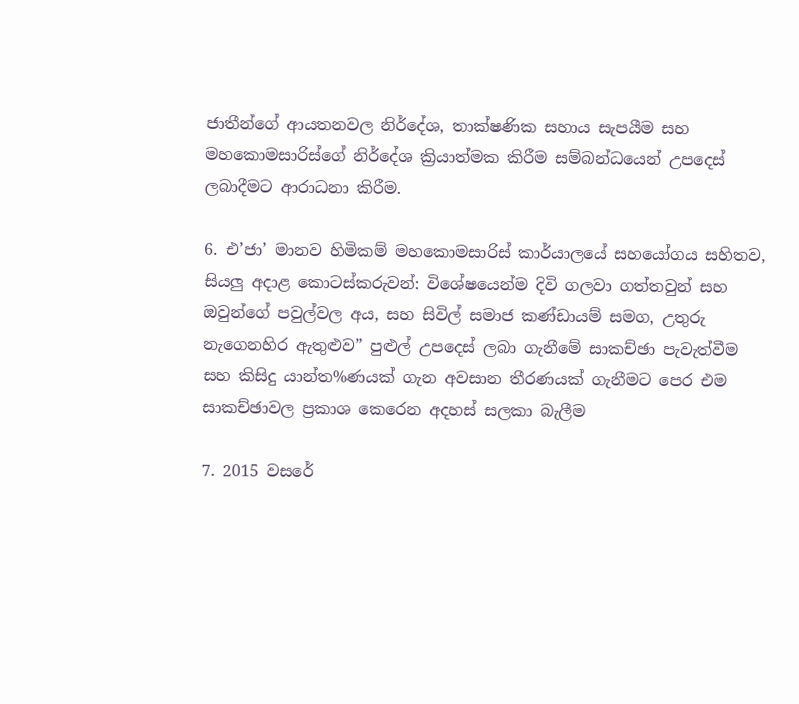ජාතීන්ගේ ආයතනවල නිර්දේශ, තාක්ෂණික සහාය සැපයීම සහ මහකොමසාරිස්ගේ නිර්දේශ ක්‍රියාත්මක කිරීම සම්බන්ධයෙන් උපදෙස් ලබාදීමට ආරාධනා කිරීම.

6. එ’ජා’ මානව හිමිකම් මහකොමසාරිස් කාර්යාලයේ සහයෝගය සහිතව, සියලු අදාළ කොටස්කරුවන්: විශේෂයෙන්ම දිවි ගලවා ගත්තවුන් සහ ඔවුන්ගේ පවුල්වල අය, සහ සිවිල් සමාජ කණ්ඩායම් සමග, උතුරු නැගෙනහිර ඇතුළුව” පුළුල් උපදෙස් ලබා ගැනීමේ සාකච්ඡා පැවැත්වීම සහ කිසිදු යාන්ත%ණයක් ගැන අවසාන තීරණයක් ගැනීමට පෙර එම සාකච්ඡාවල ප්‍රකාශ කෙරෙන අදහස් සලකා බැලීම

7. 2015 වසරේ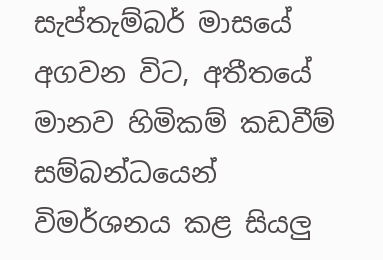සැප්තැම්බර් මාසයේ අගවන විට, අතීතයේ මානව හිමිකම් කඩවීම් සම්බන්ධයෙන් විමර්ශනය කළ සියලු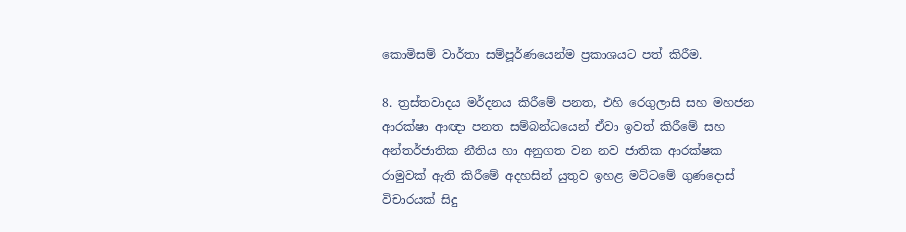කොමිසම් වාර්තා සම්පූර්ණයෙන්ම ප්‍රකාශයට පත් කිරීම.

8. ත්‍රස්තවාදය මර්දනය කිරීමේ පනත, එහි රෙගුලාසි සහ මහජන ආරක්ෂා ආඥා පනත සම්බන්ධයෙන් ඒවා ඉවත් කිරීමේ සහ අන්තර්ජාතික නීතිය හා අනුගත වන නව ජාතික ආරක්ෂක රාමුවක් ඇති කිරීමේ අදහසින් යුතුව ඉහළ මට්ටමේ ගුණදොස් විචාරයක් සිදු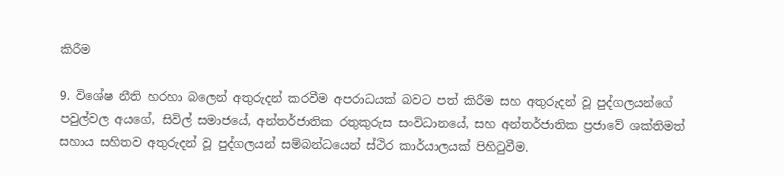කිරීම

9. විශේෂ නීති හරහා බලෙන් අතුරුදන් කරවීම අපරාධයක් බවට පත් කිරීම සහ අතුරුදන් වූ පුද්ගලයන්ගේ පවුල්වල අයගේ, සිවිල් සමාජයේ, අන්තර්ජාතික රතුකුරුස සංවිධානයේ, සහ අන්තර්ජාතික ප්‍රජාවේ ශක්තිමත් සහාය සහිතව අතුරුදන් වූ පුද්ගලයන් සම්බන්ධයෙන් ස්ථිර කාර්යාලයක් පිහිටුවීම.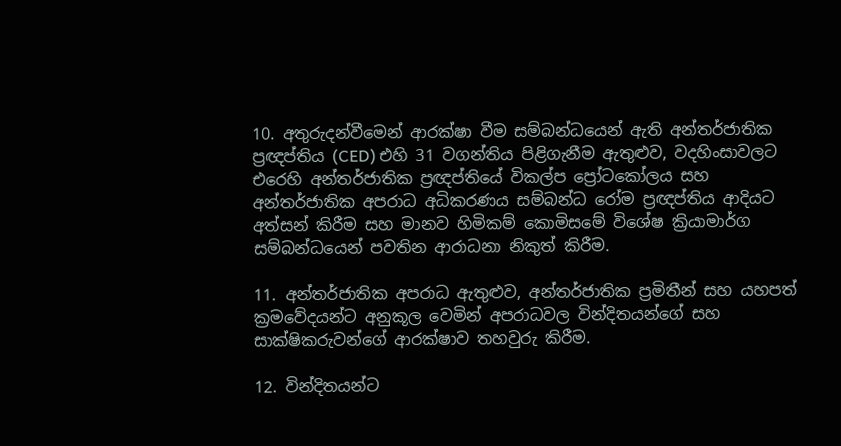10. අතුරුදන්වීමෙන් ආරක්ෂා වීම සම්බන්ධයෙන් ඇති අන්තර්ජාතික ප්‍රඥප්තිය (CED) එහි 31 වගන්තිය පිළිගැනීම ඇතුළුව, වදහිංසාවලට එරෙහි අන්තර්ජාතික ප්‍රඥප්තියේ විකල්ප ප්‍රෝටකෝලය සහ අන්තර්ජාතික අපරාධ අධිකරණය සම්බන්ධ රෝම ප්‍රඥප්තිය ආදියට අත්සන් කිරීම සහ මානව හිමිකම් කොමිසමේ විශේෂ ක්‍රියාමාර්ග සම්බන්ධයෙන් පවතින ආරාධනා නිකුත් කිරීම.

11. අන්තර්ජාතික අපරාධ ඇතුළුව, අන්තර්ජාතික ප්‍රමිතීන් සහ යහපත් ක්‍රමවේදයන්ට අනුකූල වෙමින් අපරාධවල වින්දිතයන්ගේ සහ සාක්ෂිකරුවන්ගේ ආරක්ෂාව තහවුරු කිරීම.

12. වින්දිතයන්ට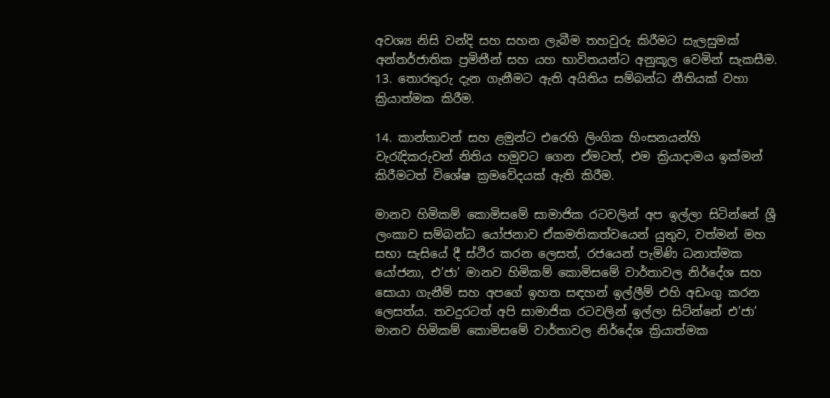අවශ්‍ය නිසි වන්දි සහ සහන ලැබීම තහවුරු කිරීමට සැලසුමක් අන්තර්ජාතික ප්‍රමිතීන් සහ යහ භාවිතයන්ට අනුකූල වෙමින් සැකසීම.
13. තොරතුරු දැන ගැනීමට ඇති අයිතිය සම්බන්ධ නීතියක් වහා ක්‍රියාත්මක කිරීම.

14. කාන්තාවන් සහ ළමුන්ට එරෙහි ලිංගික හිංසනයන්හි වැරැදිකරුවන් නිතිය හමුවට ගෙන ඒමටත්, එම ක්‍රියාදාමය ඉක්මන් කිරීමටත් විශේෂ ක්‍රමවේදයක් ඇති කිරීම.

මානව හිමිකම් කොමිසමේ සාමාජික රටවලින් අප ඉල්ලා සිටින්නේ ශ්‍රී ලංකාව සම්බන්ධ යෝජනාව ඒකමතිකත්වයෙන් යුතුව, වත්මන් මහ සභා සැසියේ දී ස්ථිර කරන ලෙසත්, රජයෙන් පැමිණි ධනාත්මක යෝජනා, එ’ජා’ මානව හිමිකම් කොමිසමේ වාර්තාවල නිර්දේශ සහ සොයා ගැනීම් සහ අපගේ ඉහත සඳහන් ඉල්ලීම් එහි අඩංගු කරන ලෙසත්ය. තවදුරටත් අපි සාමාජික රටවලින් ඉල්ලා සිටින්නේ එ’ජා’ මානව හිමිකම් කොමිසමේ වාර්තාවල නිර්දේශ ක්‍රියාත්මක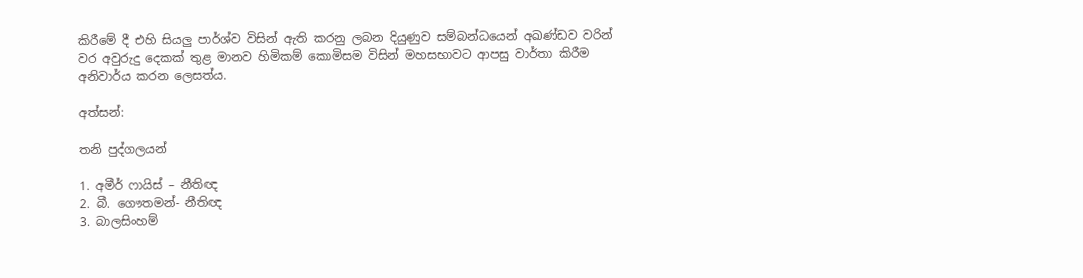කිරීමේ දී එහි සියලු පාර්ශ්ව විසින් ඇති කරනු ලබන දියුණුව සම්බන්ධයෙන් අඛණ්ඩව වරින් වර අවුරුදු දෙකක් තුළ මානව හිමිකම් කොමිසම විසින් මහසභාවට ආපසු වාර්තා කිරීම අනිවාර්ය කරන ලෙසත්ය.

අත්සන්:

තනි පුද්ගලයන්

1. අමීර් ෆායිස් – නීතිඥ
2. බී. ගෞතමන්- නීතිඥ
3. බාලසිංහම්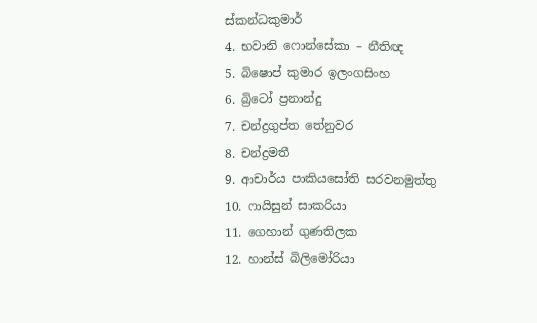ස්කන්ධකුමාර්
4. භවානි ෆොන්සේකා – නීතිඥ
5. බිෂොප් කුමාර ඉලංගසිංහ
6. බ්‍රිටෝ ප්‍රනාන්දු
7. චන්ද්‍රගුප්ත තේනුවර
8. චන්ද්‍රමතී
9. ආචාර්ය පාකියසෝති සරවනමුත්තු
10. ෆායිසුන් සාකරියා
11. ගෙහාන් ගුණතිලක
12. හාන්ස් බිලිමෝරියා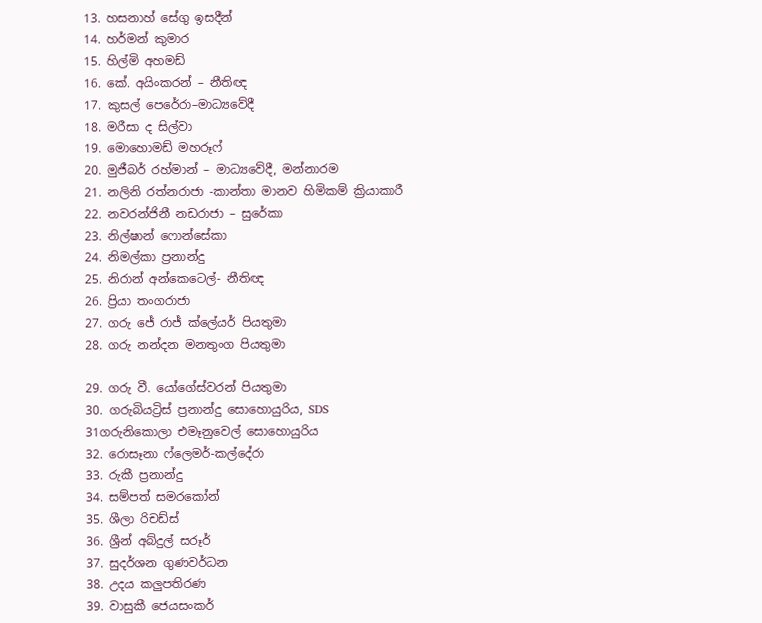13. හසනාහ් සේගු ඉසදීන්
14. හර්මන් කුමාර
15. හිල්මි අහමඩ්
16. කේ. අයිංකරන් – නීතිඥ
17. කුසල් පෙරේරා–මාධ්‍යවේදී
18. මරීසා ද සිල්වා
19. මොහොමඩ් මහරූෆ්
20. මුජීබර් රහ්මාන් – මාධ්‍යවේදී, මන්නාරම
21. නලිනි රත්නරාජා -කාන්තා මානව හිමිකම් ක්‍රියාකාරී
22. නවරන්ජිනී නඩරාජා – සුරේකා
23. නිල්ෂාන් ෆොන්සේකා
24. නිමල්කා ප්‍රනාන්දු
25. නිරාන් අන්කෙටෙල්- නීතිඥ
26. ප්‍රියා තංගරාජා
27. ගරු ජේ රාජ් ක්ලේයර් පියතුමා
28. ගරු නන්දන මනතුංග පියතුමා

29. ගරු වී. යෝගේස්වරන් පියතුමා
30. ගරුබියට්‍රිස් ප්‍රනාන්දු සොහොයුරිය, SDS
31ගරුනිකොලා එමෑනුවෙල් සොහොයුරිය
32. රොසෑනා ෆ්ලෙමර්-කල්දේරා
33. රුකී ප්‍රනාන්දු
34. සම්පත් සමරකෝන්
35. ශීලා රිචඩ්ස්
36. ශ්‍රීන් අබ්දුල් සරූර්
37. සුදර්ශන ගුණවර්ධන
38. උදය කලුපතිරණ
39. වාසුකී ජෙයසංකර්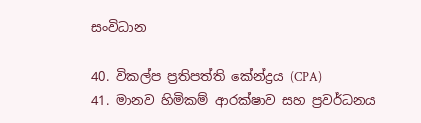සංවිධාන

40. විකල්ප ප්‍රතිපත්ති කේන්ද්‍රය (CPA)
41. මානව හිමිකම් ආරක්ෂාව සහ ප්‍රවර්ධනය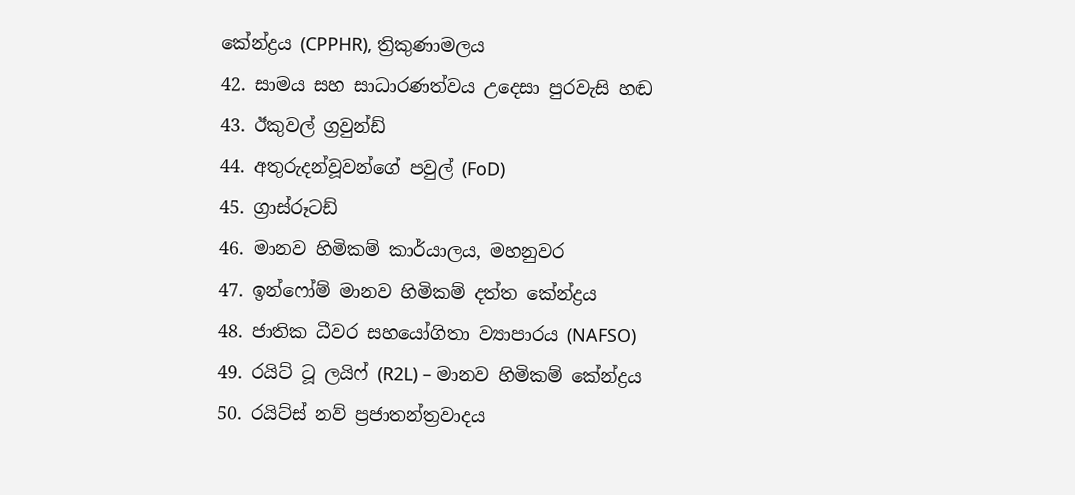කේන්ද්‍රය (CPPHR), ත්‍රිකුණාමලය
42. සාමය සහ සාධාරණත්වය උදෙසා පුරවැසි හඬ
43. ඊකුවල් ග්‍රවුන්ඩ්
44. අතුරුදන්වූවන්ගේ පවුල් (FoD)
45. ග්‍රාස්රූටඩ්
46. මානව හිමිකම් කාර්යාලය, මහනුවර
47. ඉන්ෆෝම් මානව හිමිකම් දත්ත කේන්ද්‍රය
48. ජාතික ධීවර සහයෝගිතා ව්‍යාපාරය (NAFSO)
49. රයිට් ටූ ලයිෆ් (R2L) – මානව හිමිකම් කේන්ද්‍රය
50. රයිට්ස් නව් ප්‍රජාතන්ත්‍රවාදය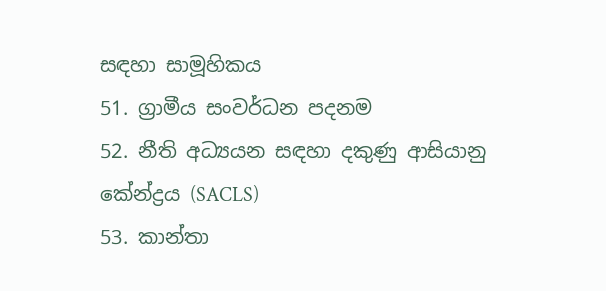සඳහා සාමූහිකය
51. ග්‍රාමීය සංවර්ධන පදනම
52. නීති අධ්‍යයන සඳහා දකුණු ආසියානු කේන්ද්‍රය (SACLS)
53. කාන්තා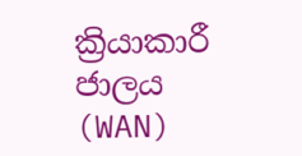ක්‍රියාකාරී ජාලය (WAN)